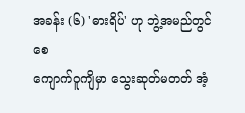အခန်း (၆) 'ဓားရိပ်' ဟု ဘွဲ့အမည်တွင်စေ
ကျောက်ဝူကျိမှာ သွေးဆုတ်မတတ် အံ့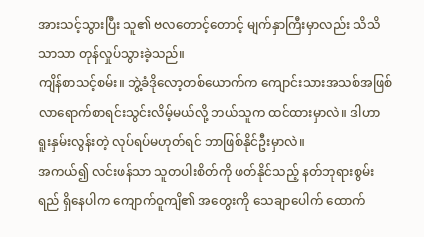အားသင့်သွားပြီး သူ၏ ဗလတောင့်တောင့် မျက်နှာကြီးမှာလည်း သိသိသာသာ တုန်လှုပ်သွားခဲ့သည်။
ကျိန်စာသင့်စမ်း။ ဘွဲ့ခံဒိုလော့တစ်ယောက်က ကျောင်းသားအသစ်အဖြစ် လာရောက်စာရင်းသွင်းလိမ့်မယ်လို့ ဘယ်သူက ထင်ထားမှာလဲ။ ဒါဟာ ရူးနှမ်းလွန်းတဲ့ လုပ်ရပ်မဟုတ်ရင် ဘာဖြစ်နိုင်ဦးမှာလဲ။
အကယ်၍ လင်းဖန်သာ သူတပါးစိတ်ကို ဖတ်နိုင်သည့် နတ်ဘုရားစွမ်းရည် ရှိနေပါက ကျောက်ဝူကျိ၏ အတွေးကို သေချာပေါက် ထောက်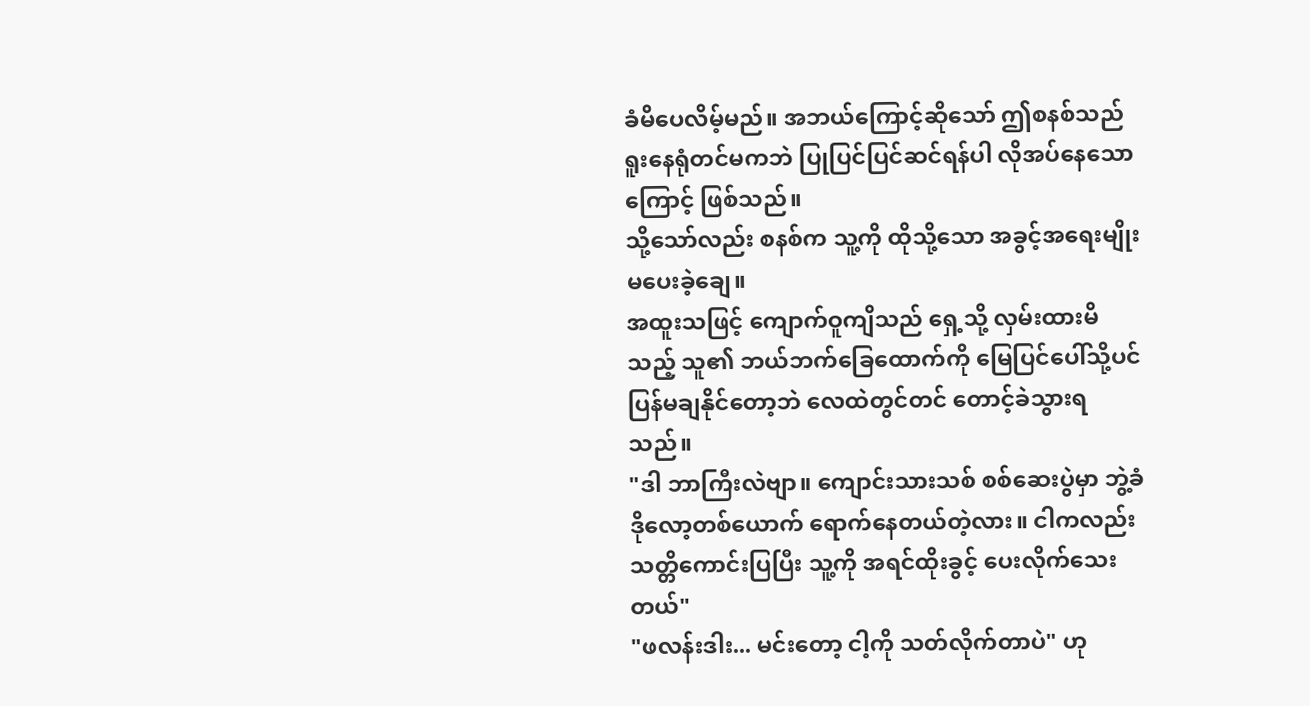ခံမိပေလိမ့်မည်။ အဘယ်ကြောင့်ဆိုသော် ဤစနစ်သည် ရူးနေရုံတင်မကဘဲ ပြုပြင်ပြင်ဆင်ရန်ပါ လိုအပ်နေသောကြောင့် ဖြစ်သည်။
သို့သော်လည်း စနစ်က သူ့ကို ထိုသို့သော အခွင့်အရေးမျိုး မပေးခဲ့ချေ။
အထူးသဖြင့် ကျောက်ဝူကျိသည် ရှေ့သို့ လှမ်းထားမိသည့် သူ၏ ဘယ်ဘက်ခြေထောက်ကို မြေပြင်ပေါ်သို့ပင် ပြန်မချနိုင်တော့ဘဲ လေထဲတွင်တင် တောင့်ခဲသွားရသည်။
"ဒါ ဘာကြီးလဲဗျာ။ ကျောင်းသားသစ် စစ်ဆေးပွဲမှာ ဘွဲ့ခံဒိုလော့တစ်ယောက် ရောက်နေတယ်တဲ့လား။ ငါကလည်း သတ္တိကောင်းပြပြီး သူ့ကို အရင်ထိုးခွင့် ပေးလိုက်သေးတယ်"
"ဖလန်းဒါး... မင်းတော့ ငါ့ကို သတ်လိုက်တာပဲ" ဟု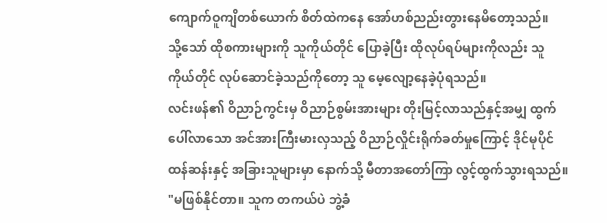ကျောက်ဝူကျိတစ်ယောက် စိတ်ထဲကနေ အော်ဟစ်ညည်းတွားနေမိတော့သည်။
သို့သော် ထိုစကားများကို သူကိုယ်တိုင် ပြောခဲ့ပြီး ထိုလုပ်ရပ်များကိုလည်း သူကိုယ်တိုင် လုပ်ဆောင်ခဲ့သည်ကိုတော့ သူ မေ့လျော့နေခဲ့ပုံရသည်။
လင်းဖန်၏ ဝိညာဉ်ကွင်းမှ ဝိညာဉ်စွမ်းအားများ တိုးမြင့်လာသည်နှင့်အမျှ ထွက်ပေါ်လာသော အင်အားကြီးမားလှသည့် ဝိညာဉ်လှိုင်းရိုက်ခတ်မှုကြောင့် ဒိုင်မုပိုင် ထန်ဆန်းနှင့် အခြားသူများမှာ နောက်သို့ မီတာအတော်ကြာ လွင့်ထွက်သွားရသည်။
"မဖြစ်နိုင်တာ။ သူက တကယ်ပဲ ဘွဲ့ခံ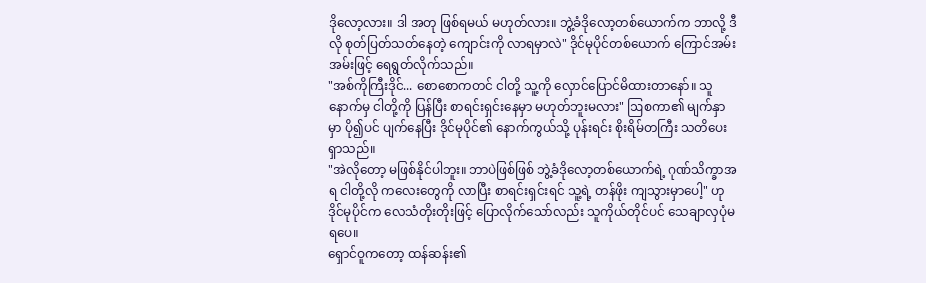ဒိုလော့လား။ ဒါ အတု ဖြစ်ရမယ် မဟုတ်လား။ ဘွဲ့ခံဒိုလော့တစ်ယောက်က ဘာလို့ ဒီလို စုတ်ပြတ်သတ်နေတဲ့ ကျောင်းကို လာရမှာလဲ" ဒိုင်မုပိုင်တစ်ယောက် ကြောင်အမ်းအမ်းဖြင့် ရေရွတ်လိုက်သည်။
"အစ်ကိုကြီးဒိုင်... စောစောကတင် ငါတို့ သူ့ကို လှောင်ပြောင်မိထားတာနော်။ သူ နောက်မှ ငါတို့ကို ပြန်ပြီး စာရင်းရှင်းနေမှာ မဟုတ်ဘူးမလား" ဩစကာ၏ မျက်နှာမှာ ပို၍ပင် ပျက်နေပြီး ဒိုင်မုပိုင်၏ နောက်ကွယ်သို့ ပုန်းရင်း စိုးရိမ်တကြီး သတိပေးရှာသည်။
"အဲလိုတော့ မဖြစ်နိုင်ပါဘူး။ ဘာပဲဖြစ်ဖြစ် ဘွဲ့ခံဒိုလော့တစ်ယောက်ရဲ့ ဂုဏ်သိက္ခာအရ ငါတို့လို ကလေးတွေကို လာပြီး စာရင်းရှင်းရင် သူ့ရဲ့ တန်ဖိုး ကျသွားမှာပေါ့" ဟု ဒိုင်မုပိုင်က လေသံတိုးတိုးဖြင့် ပြောလိုက်သော်လည်း သူကိုယ်တိုင်ပင် သေချာလှပုံမရပေ။
ရှောင်ဝူကတော့ ထန်ဆန်း၏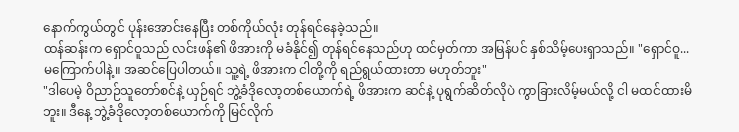နောက်ကွယ်တွင် ပုန်းအောင်းနေပြီး တစ်ကိုယ်လုံး တုန်ရင်နေခဲ့သည်။
ထန်ဆန်းက ရှောင်ဝူသည် လင်းဖန်၏ ဖိအားကို မခံနိုင်၍ တုန်ရင်နေသည်ဟု ထင်မှတ်ကာ အမြန်ပင် နှစ်သိမ့်ပေးရှာသည်။ "ရှောင်ဝူ... မကြောက်ပါနဲ့။ အဆင်ပြေပါတယ်။ သူ့ရဲ့ ဖိအားက ငါတို့ကို ရည်ရွယ်ထားတာ မဟုတ်ဘူး"
"ဒါပေမဲ့ ဝိညာဉ်သူတော်စင်နဲ့ ယှဉ်ရင် ဘွဲ့ခံဒိုလော့တစ်ယောက်ရဲ့ ဖိအားက ဆင်နဲ့ ပုရွက်ဆိတ်လိုပဲ ကွာခြားလိမ့်မယ်လို့ ငါ မထင်ထားမိဘူး။ ဒီနေ့ ဘွဲ့ခံဒိုလော့တစ်ယောက်ကို မြင်လိုက်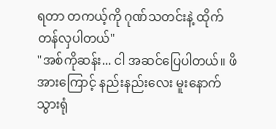ရတာ တကယ့်ကို ဂုဏ်သတင်းနဲ့ ထိုက်တန်လှပါတယ်"
"အစ်ကိုဆန်း... ငါ အဆင်ပြေပါတယ်။ ဖိအားကြောင့် နည်းနည်းလေး မူးနောက်သွားရုံ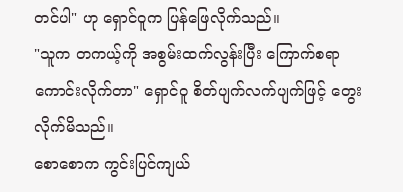တင်ပါ" ဟု ရှောင်ဝူက ပြန်ဖြေလိုက်သည်။
"သူက တကယ့်ကို အစွမ်းထက်လွန်းပြီး ကြောက်စရာကောင်းလိုက်တာ" ရှောင်ဝူ စိတ်ပျက်လက်ပျက်ဖြင့် တွေးလိုက်မိသည်။
စောစောက ကွင်းပြင်ကျယ်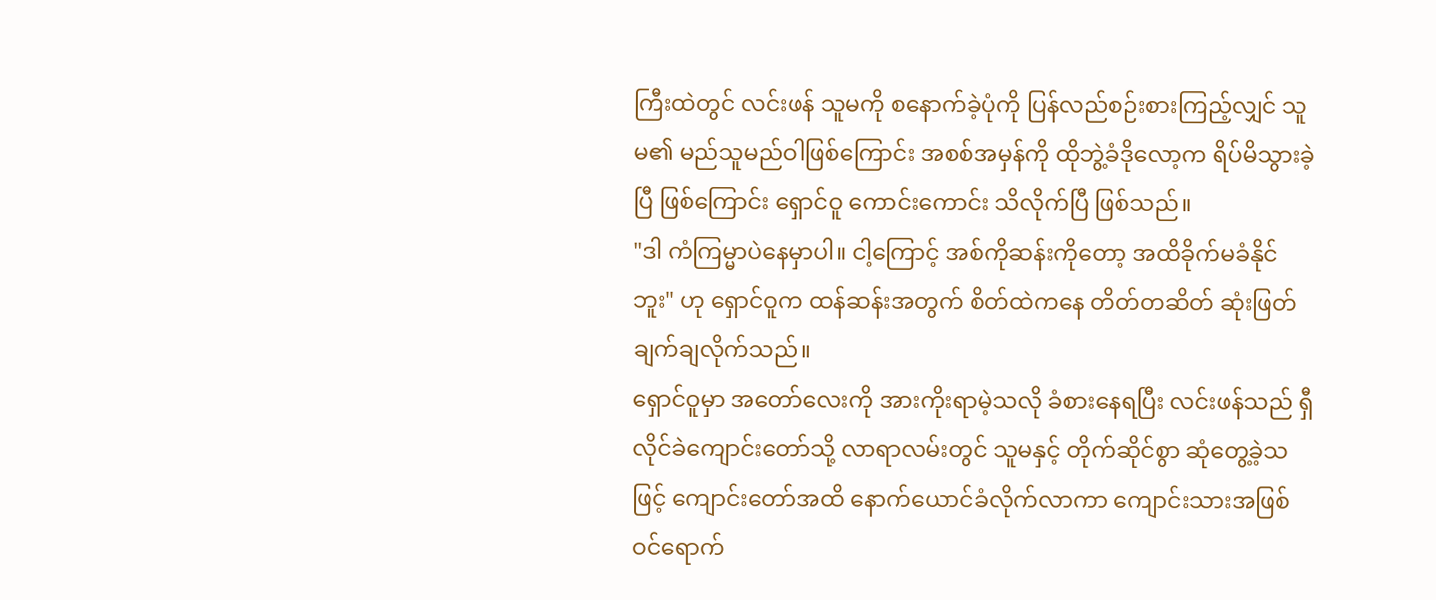ကြီးထဲတွင် လင်းဖန် သူမကို စနောက်ခဲ့ပုံကို ပြန်လည်စဉ်းစားကြည့်လျှင် သူမ၏ မည်သူမည်ဝါဖြစ်ကြောင်း အစစ်အမှန်ကို ထိုဘွဲ့ခံဒိုလော့က ရိပ်မိသွားခဲ့ပြီ ဖြစ်ကြောင်း ရှောင်ဝူ ကောင်းကောင်း သိလိုက်ပြီ ဖြစ်သည်။
"ဒါ ကံကြမ္မာပဲနေမှာပါ။ ငါ့ကြောင့် အစ်ကိုဆန်းကိုတော့ အထိခိုက်မခံနိုင်ဘူး" ဟု ရှောင်ဝူက ထန်ဆန်းအတွက် စိတ်ထဲကနေ တိတ်တဆိတ် ဆုံးဖြတ်ချက်ချလိုက်သည်။
ရှောင်ဝူမှာ အတော်လေးကို အားကိုးရာမဲ့သလို ခံစားနေရပြီး လင်းဖန်သည် ရှီလိုင်ခဲကျောင်းတော်သို့ လာရာလမ်းတွင် သူမနှင့် တိုက်ဆိုင်စွာ ဆုံတွေ့ခဲ့သဖြင့် ကျောင်းတော်အထိ နောက်ယောင်ခံလိုက်လာကာ ကျောင်းသားအဖြစ် ဝင်ရောက်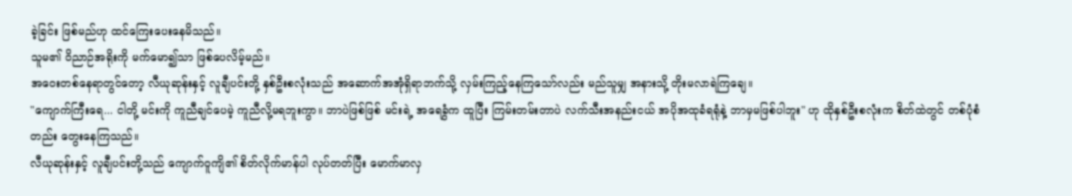ခဲ့ခြင်း ဖြစ်မည်ဟု ထင်ကြေးပေးနေမိသည်။
သူမ၏ ဝိညာဉ်အရိုးကို မက်မော၍သာ ဖြစ်ပေလိမ့်မည်။
အဝေးတစ်နေရာတွင်တော့ လီယုဆုန်းနှင့် လူချီပင်းတို့ နှစ်ဦးစလုံးသည် အဆောက်အအုံရှိရာဘက်သို့ လှမ်းကြည့်နေကြသော်လည်း မည်သူမျှ အနားသို့ တိုးမလာရဲကြချေ။
"ကျောက်ကြီးရေ... ငါတို့ မင်းကို ကူညီချင်ပေမဲ့ ကူညီလို့မရဘူးကွာ။ ဘာပဲဖြစ်ဖြစ် မင်းရဲ့ အရေခွံက ထူပြီး ကြမ်းတမ်းတာပဲ လက်သီးအနည်းငယ် အပိုအထုခံရရုံနဲ့ ဘာမှမဖြစ်ပါဘူး" ဟု ထိုနှစ်ဦးစလုံးက စိတ်ထဲတွင် တစ်ပုံစံတည်း တွေးနေကြသည်။
လီယုဆုန်းနှင့် လူချီပင်းတို့သည် ကျောက်ဝူကျိ၏ စိတ်လိုက်မာန်ပါ လုပ်တတ်ပြီး မောက်မာလှ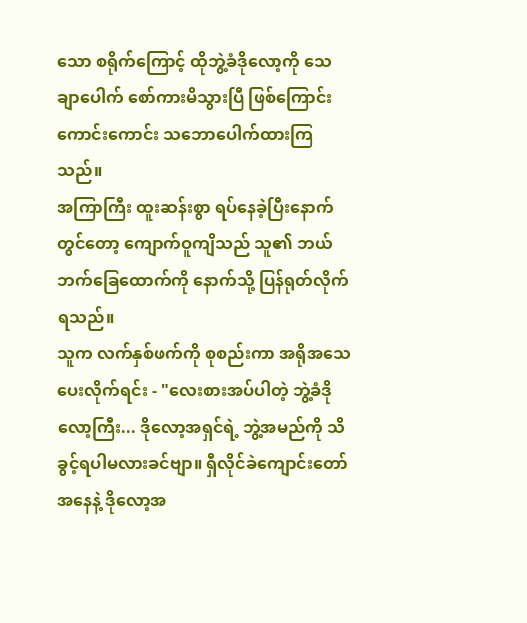သော စရိုက်ကြောင့် ထိုဘွဲ့ခံဒိုလော့ကို သေချာပေါက် စော်ကားမိသွားပြီ ဖြစ်ကြောင်း ကောင်းကောင်း သဘောပေါက်ထားကြသည်။
အကြာကြီး ထူးဆန်းစွာ ရပ်နေခဲ့ပြီးနောက်တွင်တော့ ကျောက်ဝူကျိသည် သူ၏ ဘယ်ဘက်ခြေထောက်ကို နောက်သို့ ပြန်ရုတ်လိုက်ရသည်။
သူက လက်နှစ်ဖက်ကို စုစည်းကာ အရိုအသေပေးလိုက်ရင်း - "လေးစားအပ်ပါတဲ့ ဘွဲ့ခံဒိုလော့ကြီး... ဒိုလော့အရှင်ရဲ့ ဘွဲ့အမည်ကို သိခွင့်ရပါမလားခင်ဗျာ။ ရှီလိုင်ခဲကျောင်းတော်အနေနဲ့ ဒိုလော့အ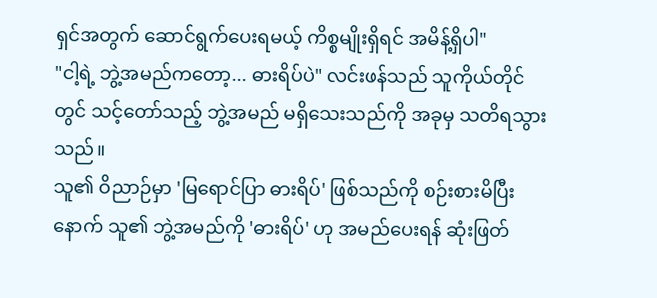ရှင်အတွက် ဆောင်ရွက်ပေးရမယ့် ကိစ္စမျိုးရှိရင် အမိန့်ရှိပါ"
"ငါ့ရဲ့ ဘွဲ့အမည်ကတော့... ဓားရိပ်ပဲ" လင်းဖန်သည် သူကိုယ်တိုင်တွင် သင့်တော်သည့် ဘွဲ့အမည် မရှိသေးသည်ကို အခုမှ သတိရသွားသည်။
သူ၏ ဝိညာဉ်မှာ 'မြရောင်ပြာ ဓားရိပ်' ဖြစ်သည်ကို စဉ်းစားမိပြီးနောက် သူ၏ ဘွဲ့အမည်ကို 'ဓားရိပ်' ဟု အမည်ပေးရန် ဆုံးဖြတ်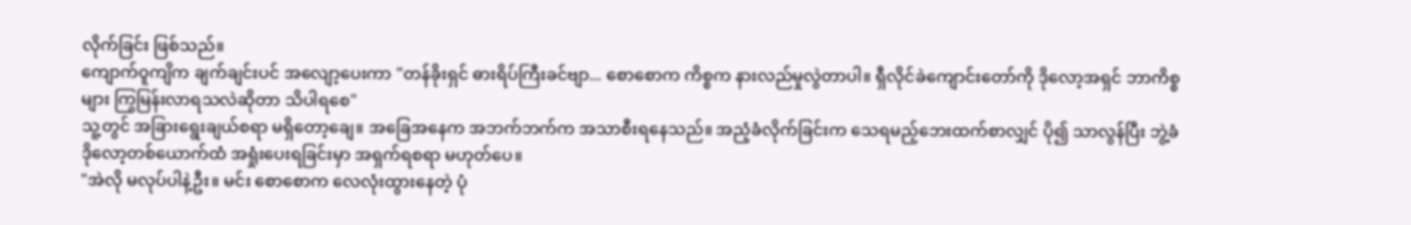လိုက်ခြင်း ဖြစ်သည်။
ကျောက်ဝူကျိက ချက်ချင်းပင် အလျော့ပေးကာ "တန်ခိုးရှင် ဓားရိပ်ကြီးခင်ဗျာ... စောစောက ကိစ္စက နားလည်မှုလွဲတာပါ။ ရှီလိုင်ခဲကျောင်းတော်ကို ဒိုလော့အရှင် ဘာကိစ္စများ ကြွမြန်းလာရသလဲဆိုတာ သိပါရစေ"
သူ့တွင် အခြားရွေးချယ်စရာ မရှိတော့ချေ။ အခြေအနေက အဘက်ဘက်က အသာစီးရနေသည်။ အညံ့ခံလိုက်ခြင်းက သေရမည့်ဘေးထက်စာလျှင် ပို၍ သာလွန်ပြီး ဘွဲ့ခံဒိုလော့တစ်ယောက်ထံ အရှုံးပေးရခြင်းမှာ အရှက်ရစရာ မဟုတ်ပေ။
"အဲလို မလုပ်ပါနဲ့ဦး။ မင်း စောစောက လေလုံးထွားနေတဲ့ ပုံ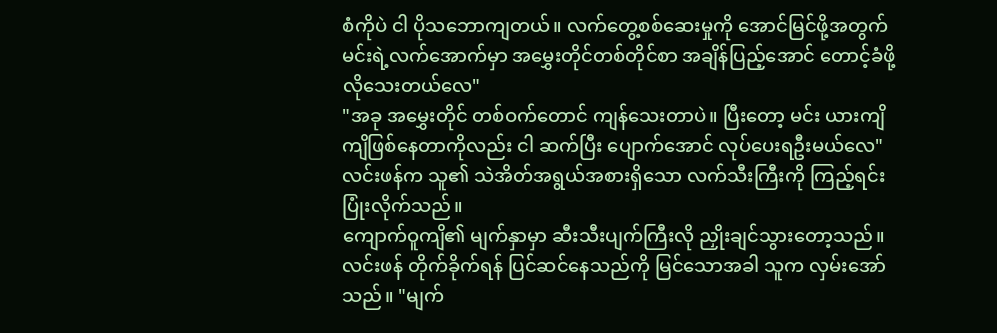စံကိုပဲ ငါ ပိုသဘောကျတယ်။ လက်တွေ့စစ်ဆေးမှုကို အောင်မြင်ဖို့အတွက် မင်းရဲ့လက်အောက်မှာ အမွှေးတိုင်တစ်တိုင်စာ အချိန်ပြည့်အောင် တောင့်ခံဖို့ လိုသေးတယ်လေ"
"အခု အမွှေးတိုင် တစ်ဝက်တောင် ကျန်သေးတာပဲ။ ပြီးတော့ မင်း ယားကျိကျိဖြစ်နေတာကိုလည်း ငါ ဆက်ပြီး ပျောက်အောင် လုပ်ပေးရဦးမယ်လေ" လင်းဖန်က သူ၏ သဲအိတ်အရွယ်အစားရှိသော လက်သီးကြီးကို ကြည့်ရင်း ပြုံးလိုက်သည်။
ကျောက်ဝူကျိ၏ မျက်နှာမှာ ဆီးသီးပျက်ကြီးလို ညှိုးချင်သွားတော့သည်။ လင်းဖန် တိုက်ခိုက်ရန် ပြင်ဆင်နေသည်ကို မြင်သောအခါ သူက လှမ်းအော်သည်။ "မျက်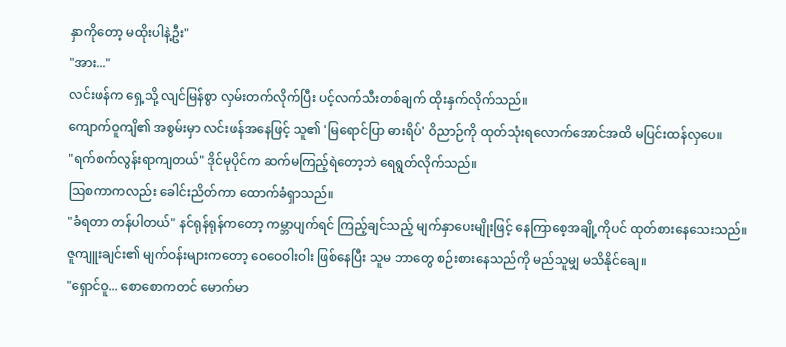နှာကိုတော့ မထိုးပါနဲ့ဦး"
"အား..."
လင်းဖန်က ရှေ့သို့ လျင်မြန်စွာ လှမ်းတက်လိုက်ပြီး ပင့်လက်သီးတစ်ချက် ထိုးနှက်လိုက်သည်။
ကျောက်ဝူကျိ၏ အစွမ်းမှာ လင်းဖန်အနေဖြင့် သူ၏ 'မြရောင်ပြာ ဓားရိပ်' ဝိညာဉ်ကို ထုတ်သုံးရလောက်အောင်အထိ မပြင်းထန်လှပေ။
"ရက်စက်လွန်းရာကျတယ်" ဒိုင်မုပိုင်က ဆက်မကြည့်ရဲတော့ဘဲ ရေရွတ်လိုက်သည်။
ဩစကာကလည်း ခေါင်းညိတ်ကာ ထောက်ခံရှာသည်။
"ခံရတာ တန်ပါတယ်" နင်ရုန်ရုန်ကတော့ ကမ္ဘာပျက်ရင် ကြည့်ချင်သည့် မျက်နှာပေးမျိုးဖြင့် နေကြာစေ့အချို့ကိုပင် ထုတ်စားနေသေးသည်။
ဇူကျူးချင်း၏ မျက်ဝန်းများကတော့ ဝေဝေဝါးဝါး ဖြစ်နေပြီး သူမ ဘာတွေ စဉ်းစားနေသည်ကို မည်သူမျှ မသိနိုင်ချေ။
"ရှောင်ဝူ... စောစောကတင် မောက်မာ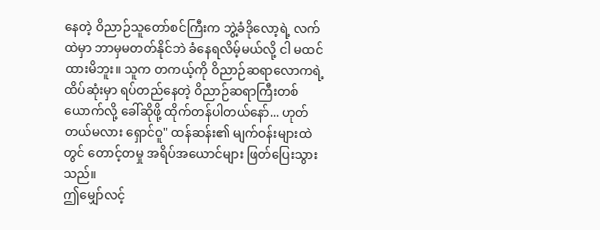နေတဲ့ ဝိညာဉ်သူတော်စင်ကြီးက ဘွဲ့ခံဒိုလော့ရဲ့ လက်ထဲမှာ ဘာမှမတတ်နိုင်ဘဲ ခံနေရလိမ့်မယ်လို့ ငါ မထင်ထားမိဘူး။ သူက တကယ့်ကို ဝိညာဉ်ဆရာလောကရဲ့ ထိပ်ဆုံးမှာ ရပ်တည်နေတဲ့ ဝိညာဉ်ဆရာကြီးတစ်ယောက်လို့ ခေါ်ဆိုဖို့ ထိုက်တန်ပါတယ်နော်... ဟုတ်တယ်မလား ရှောင်ဝူ" ထန်ဆန်း၏ မျက်ဝန်းများထဲတွင် တောင့်တမှု အရိပ်အယောင်များ ဖြတ်ပြေးသွားသည်။
ဤမျှော်လင့်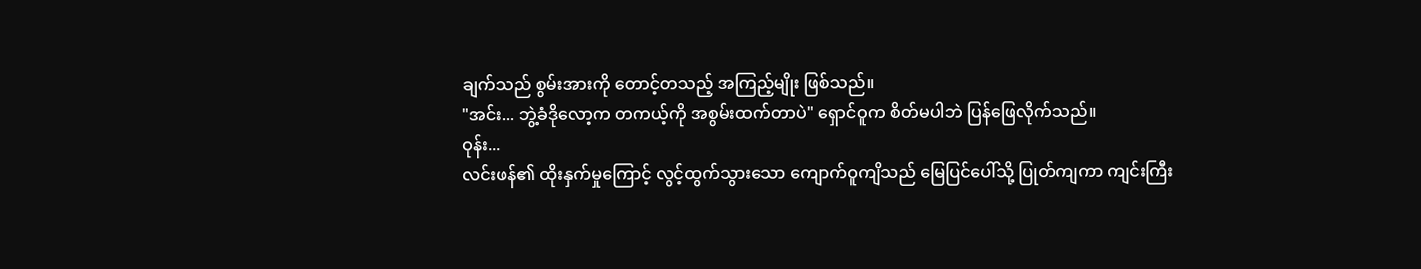ချက်သည် စွမ်းအားကို တောင့်တသည့် အကြည့်မျိုး ဖြစ်သည်။
"အင်း... ဘွဲ့ခံဒိုလော့က တကယ့်ကို အစွမ်းထက်တာပဲ" ရှောင်ဝူက စိတ်မပါဘဲ ပြန်ဖြေလိုက်သည်။
ဝုန်း...
လင်းဖန်၏ ထိုးနှက်မှုကြောင့် လွင့်ထွက်သွားသော ကျောက်ဝူကျိသည် မြေပြင်ပေါ်သို့ ပြုတ်ကျကာ ကျင်းကြီး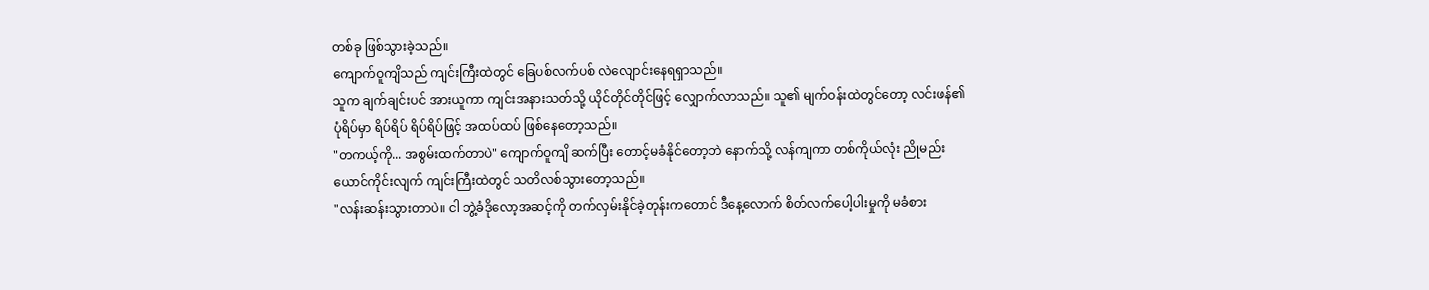တစ်ခု ဖြစ်သွားခဲ့သည်။
ကျောက်ဝူကျိသည် ကျင်းကြီးထဲတွင် ခြေပစ်လက်ပစ် လဲလျောင်းနေရရှာသည်။
သူက ချက်ချင်းပင် အားယူကာ ကျင်းအနားသတ်သို့ ယိုင်တိုင်တိုင်ဖြင့် လျှောက်လာသည်။ သူ၏ မျက်ဝန်းထဲတွင်တော့ လင်းဖန်၏ ပုံရိပ်မှာ ရိပ်ရိပ် ရိပ်ရိပ်ဖြင့် အထပ်ထပ် ဖြစ်နေတော့သည်။
"တကယ့်ကို... အစွမ်းထက်တာပဲ" ကျောက်ဝူကျိ ဆက်ပြီး တောင့်မခံနိုင်တော့ဘဲ နောက်သို့ လန်ကျကာ တစ်ကိုယ်လုံး ညိုမည်းယောင်ကိုင်းလျက် ကျင်းကြီးထဲတွင် သတိလစ်သွားတော့သည်။
"လန်းဆန်းသွားတာပဲ။ ငါ ဘွဲ့ခံဒိုလော့အဆင့်ကို တက်လှမ်းနိုင်ခဲ့တုန်းကတောင် ဒီနေ့လောက် စိတ်လက်ပေါ့ပါးမှုကို မခံစား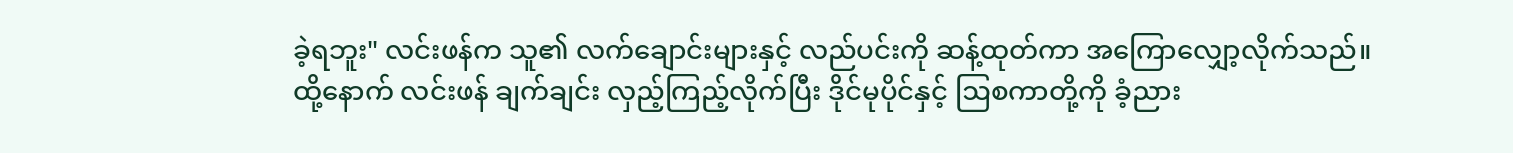ခဲ့ရဘူး" လင်းဖန်က သူ၏ လက်ချောင်းများနှင့် လည်ပင်းကို ဆန့်ထုတ်ကာ အကြောလျှော့လိုက်သည်။
ထို့နောက် လင်းဖန် ချက်ချင်း လှည့်ကြည့်လိုက်ပြီး ဒိုင်မုပိုင်နှင့် ဩစကာတို့ကို ခံ့ညား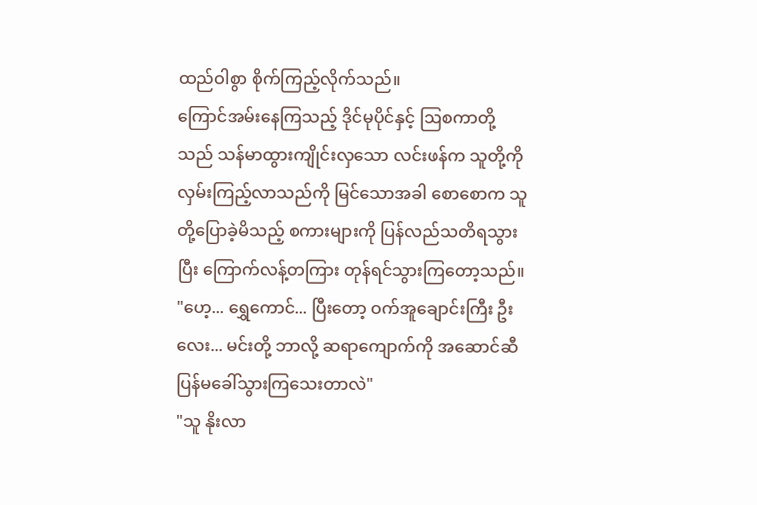ထည်ဝါစွာ စိုက်ကြည့်လိုက်သည်။
ကြောင်အမ်းနေကြသည့် ဒိုင်မုပိုင်နှင့် ဩစကာတို့သည် သန်မာထွားကျိုင်းလှသော လင်းဖန်က သူတို့ကို လှမ်းကြည့်လာသည်ကို မြင်သောအခါ စောစောက သူတို့ပြောခဲ့မိသည့် စကားများကို ပြန်လည်သတိရသွားပြီး ကြောက်လန့်တကြား တုန်ရင်သွားကြတော့သည်။
"ဟေ့... ရွှေကောင်... ပြီးတော့ ဝက်အူချောင်းကြီး ဦးလေး... မင်းတို့ ဘာလို့ ဆရာကျောက်ကို အဆောင်ဆီ ပြန်မခေါ်သွားကြသေးတာလဲ"
"သူ နိုးလာ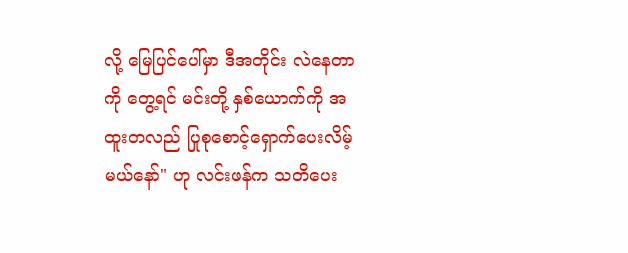လို့ မြေပြင်ပေါ်မှာ ဒီအတိုင်း လဲနေတာကို တွေ့ရင် မင်းတို့ နှစ်ယောက်ကို အထူးတလည် ပြုစုစောင့်ရှောက်ပေးလိမ့်မယ်နော်" ဟု လင်းဖန်က သတိပေး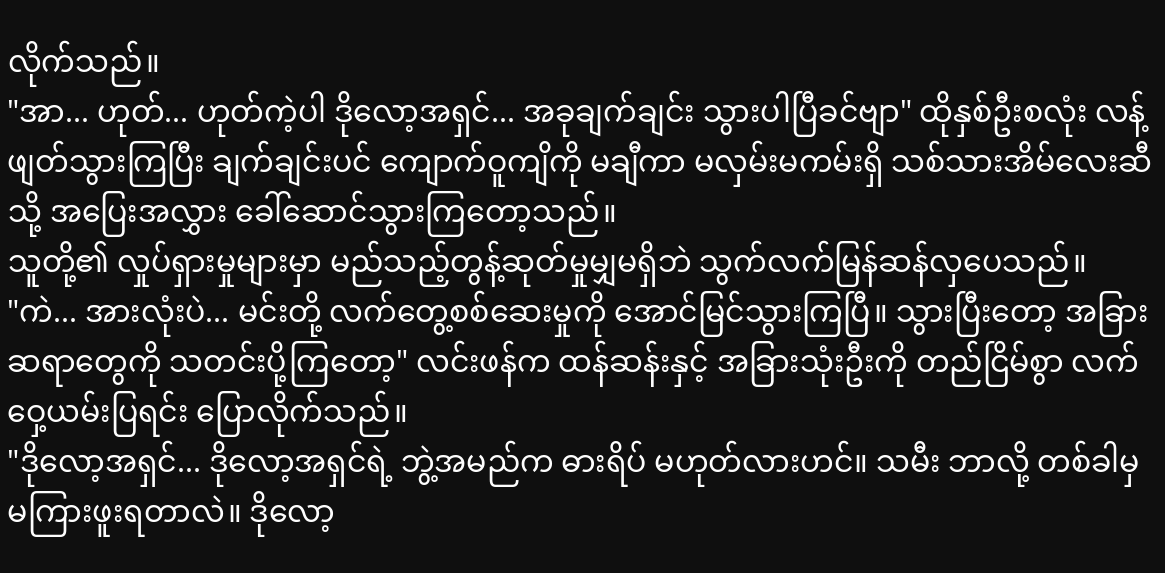လိုက်သည်။
"အာ... ဟုတ်... ဟုတ်ကဲ့ပါ ဒိုလော့အရှင်... အခုချက်ချင်း သွားပါပြီခင်ဗျာ" ထိုနှစ်ဦးစလုံး လန့်ဖျတ်သွားကြပြီး ချက်ချင်းပင် ကျောက်ဝူကျိကို မချီကာ မလှမ်းမကမ်းရှိ သစ်သားအိမ်လေးဆီသို့ အပြေးအလွှား ခေါ်ဆောင်သွားကြတော့သည်။
သူတို့၏ လှုပ်ရှားမှုများမှာ မည်သည့်တွန့်ဆုတ်မှုမျှမရှိဘဲ သွက်လက်မြန်ဆန်လှပေသည်။
"ကဲ... အားလုံးပဲ... မင်းတို့ လက်တွေ့စစ်ဆေးမှုကို အောင်မြင်သွားကြပြီ။ သွားပြီးတော့ အခြားဆရာတွေကို သတင်းပို့ကြတော့" လင်းဖန်က ထန်ဆန်းနှင့် အခြားသုံးဦးကို တည်ငြိမ်စွာ လက်ဝှေ့ယမ်းပြရင်း ပြောလိုက်သည်။
"ဒိုလော့အရှင်... ဒိုလော့အရှင်ရဲ့ ဘွဲ့အမည်က ဓားရိပ် မဟုတ်လားဟင်။ သမီး ဘာလို့ တစ်ခါမှ မကြားဖူးရတာလဲ။ ဒိုလော့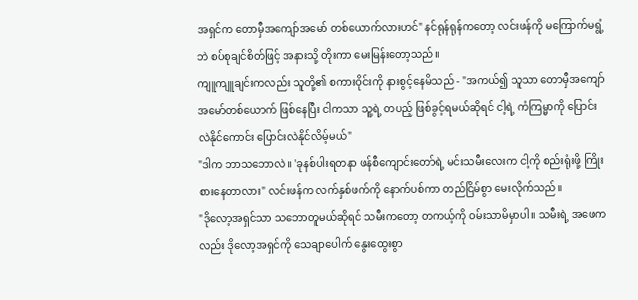အရှင်က တောမှီအကျော်အမော် တစ်ယောက်လားဟင်" နင်ရုန်ရုန်ကတော့ လင်းဖန်ကို မကြောက်မရွံ့ဘဲ စပ်စုချင်စိတ်ဖြင့် အနားသို့ တိုးကာ မေးမြန်းတော့သည်။
ကျူကျူချင်းကလည်း သူတို့၏ စကားဝိုင်းကို နားစွင့်နေမိသည် - "အကယ်၍ သူသာ တောမှီအကျော်အမော်တစ်ယောက် ဖြစ်နေပြီး ငါကသာ သူ့ရဲ့ တပည့် ဖြစ်ခွင့်ရမယ်ဆိုရင် ငါ့ရဲ့ ကံကြမ္မာကို ပြောင်းလဲနိုင်ကောင်း ပြောင်းလဲနိုင်လိမ့်မယ်"
"ဒါက ဘာသဘောလဲ။ 'ခုနစ်ပါးရတနာ ဖန်စီကျောင်းတော်ရဲ့ မင်းသမီးလေးက ငါ့ကို စည်းရုံးဖို့ ကြိုးစားနေတာလား" လင်းဖန်က လက်နှစ်ဖက်ကို နောက်ပစ်ကာ တည်ငြိမ်စွာ မေးလိုက်သည်။
"ဒိုလော့အရှင်သာ သဘောတူမယ်ဆိုရင် သမီးကတော့ တကယ့်ကို ဝမ်းသာမိမှာပါ။ သမီးရဲ့ အဖေကလည်း ဒိုလော့အရှင်ကို သေချာပေါက် နွေးထွေးစွာ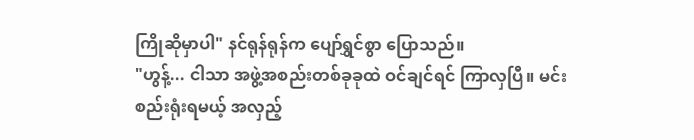ကြိုဆိုမှာပါ" နင်ရုန်ရုန်က ပျော်ရွှင်စွာ ပြောသည်။
"ဟွန့်... ငါသာ အဖွဲ့အစည်းတစ်ခုခုထဲ ဝင်ချင်ရင် ကြာလှပြီ။ မင်း စည်းရုံးရမယ့် အလှည့်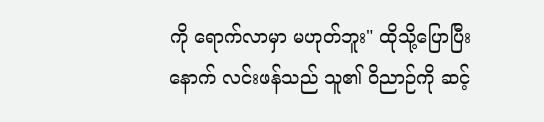ကို ရောက်လာမှာ မဟုတ်ဘူး" ထိုသို့ပြောပြီးနောက် လင်းဖန်သည် သူ၏ ဝိညာဉ်ကို ဆင့်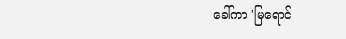ခေါ်ကာ 'မြရောင်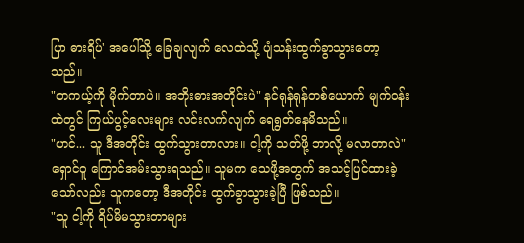ပြာ ဓားရိပ်' အပေါ်သို့ ခြေချလျက် လေထဲသို့ ပျံသန်းထွက်ခွာသွားတော့သည်။
"တကယ့်ကို မိုက်တာပဲ။ အဘိုးဓားအတိုင်းပဲ" နင်ရုန်ရုန်တစ်ယောက် မျက်ဝန်းထဲတွင် ကြယ်ပွင့်လေးများ လင်းလက်လျက် ရေရွတ်နေမိသည်။
"ဟင်... သူ ဒီအတိုင်း ထွက်သွားတာလား။ ငါ့ကို သတ်ဖို့ ဘာလို့ မလာတာလဲ" ရှောင်ဝူ ကြောင်အမ်းသွားရသည်။ သူမက သေဖို့အတွက် အသင့်ပြင်ထားခဲ့သော်လည်း သူကတော့ ဒီအတိုင်း ထွက်ခွာသွားခဲ့ပြီ ဖြစ်သည်။
"သူ ငါ့ကို ရိပ်မိမသွားတာများ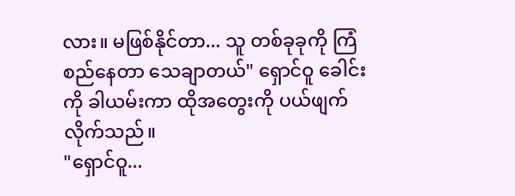လား။ မဖြစ်နိုင်တာ... သူ တစ်ခုခုကို ကြံစည်နေတာ သေချာတယ်" ရှောင်ဝူ ခေါင်းကို ခါယမ်းကာ ထိုအတွေးကို ပယ်ဖျက်လိုက်သည်။
"ရှောင်ဝူ...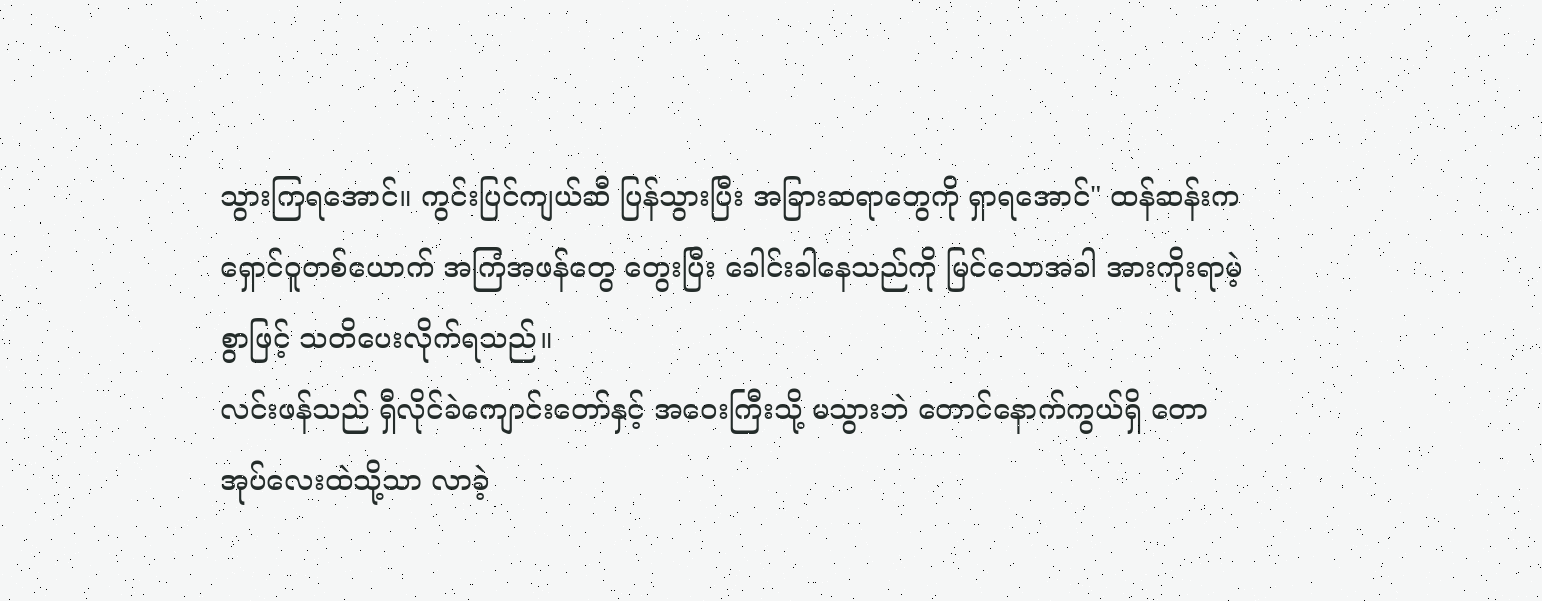သွားကြရအောင်။ ကွင်းပြင်ကျယ်ဆီ ပြန်သွားပြီး အခြားဆရာတွေကို ရှာရအောင်" ထန်ဆန်းက ရှောင်ဝူတစ်ယောက် အကြံအဖန်တွေ တွေးပြီး ခေါင်းခါနေသည်ကို မြင်သောအခါ အားကိုးရာမဲ့စွာဖြင့် သတိပေးလိုက်ရသည်။
လင်းဖန်သည် ရှီလိုင်ခဲကျောင်းတော်နှင့် အဝေးကြီးသို့ မသွားဘဲ တောင်နောက်ကွယ်ရှိ တောအုပ်လေးထဲသို့သာ လာခဲ့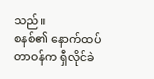သည်။
စနစ်၏ နောက်ထပ်တာဝန်က ရှီလိုင်ခဲ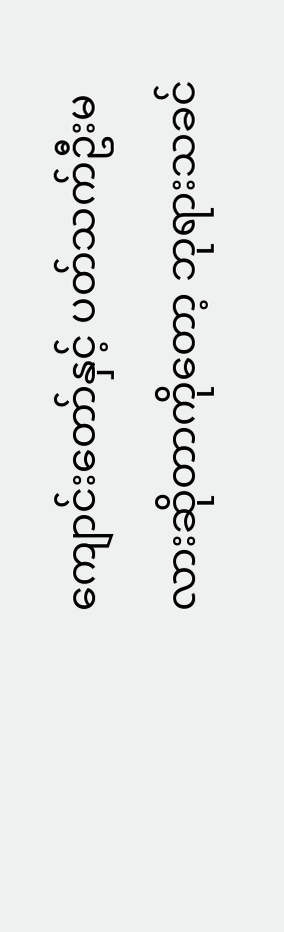ကျောင်းတော်နှင့် ပတ်သက်ဦးမလားဆိုတာကိုတော့ ဘုရားသခင်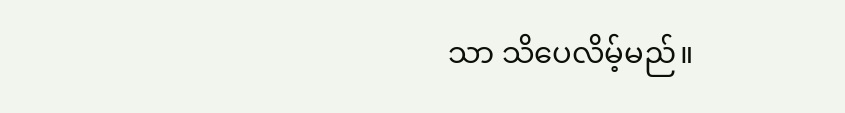သာ သိပေလိမ့်မည်။